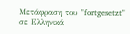Μετάφραση του "fortgesetzt" σε Ελληνικά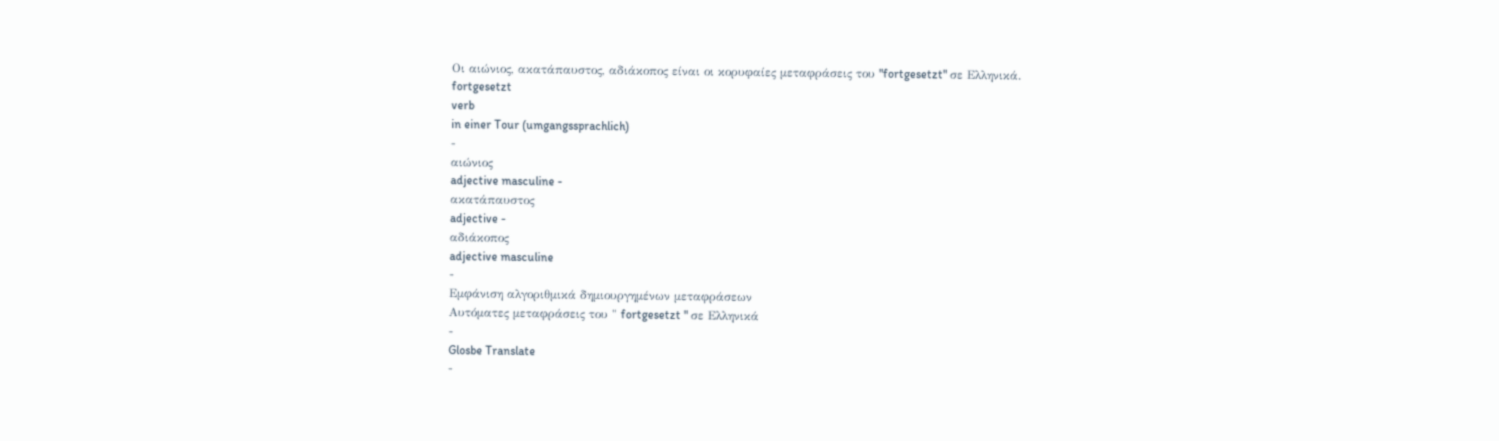Οι αιώνιος, ακατάπαυστος, αδιάκοπος είναι οι κορυφαίες μεταφράσεις του "fortgesetzt" σε Ελληνικά.
fortgesetzt
verb
in einer Tour (umgangssprachlich)
-
αιώνιος
adjective masculine -
ακατάπαυστος
adjective -
αδιάκοπος
adjective masculine
-
Εμφάνιση αλγοριθμικά δημιουργημένων μεταφράσεων
Αυτόματες μεταφράσεις του " fortgesetzt " σε Ελληνικά
-
Glosbe Translate
-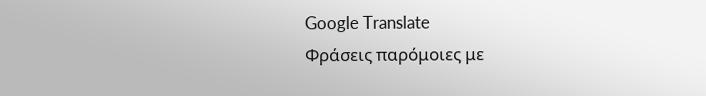Google Translate
Φράσεις παρόμοιες με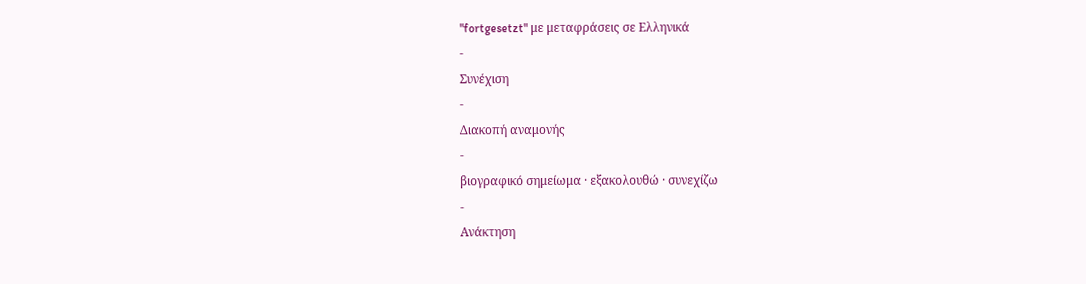"fortgesetzt" με μεταφράσεις σε Ελληνικά
-
Συνέχιση
-
Διακοπή αναμονής
-
βιογραφικό σημείωμα · εξακολουθώ · συνεχίζω
-
Ανάκτηση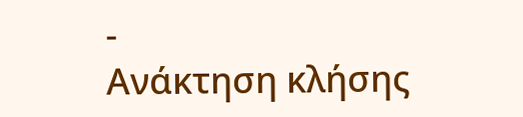-
Ανάκτηση κλήσης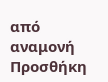από αναμονή
Προσθήκη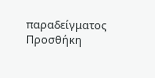παραδείγματος
Προσθήκη